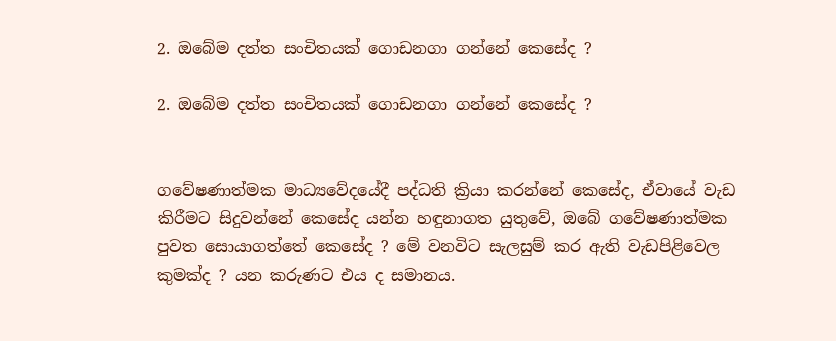2. ඔබේම දත්ත සංචිතයක් ගොඩනගා ගන්නේ කෙසේද ?

2. ඔබේම දත්ත සංචිතයක් ගොඩනගා ගන්නේ කෙසේද ?


ගවේෂණාත්මක මාධ්‍යවේදයේදී පද්ධති ක්‍රියා කරන්නේ කෙසේද, ඒවායේ වැඩ කිරීමට සිදුවන්නේ කෙසේද යන්න හඳුනාගත යුතුවේ, ඔබේ ගවේෂණාත්මක පුවත සොයාගත්තේ කෙසේද ? මේ වනවිට සැලසුම් කර ඇති වැඩපිළිවෙල කුමක්ද ? යන කරුණට එය ද සමානය.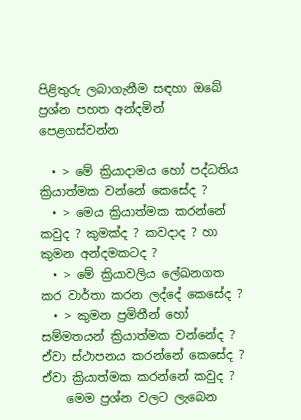පිළිතුරු ලබාගැනීම සඳහා ඔබේ ප්‍රශ්න පහත අන්දමින් පෙළගස්වන්න

  • > මේ ක්‍රියාදාමය හෝ පද්ධතිය ක්‍රියාත්මක වන්නේ කෙසේද ?
  • > මෙය ක්‍රියාත්මක කරන්නේ කවුද ? කුමක්ද ? කවදාද ? හා කුමන අන්දමකටද ?
  • > මේ ක්‍රියාවලිය ලේඛනගත කර වාර්තා කරන ලද්දේ කෙසේද ?
  • > කුමන ප්‍රමිතීන් හෝ සම්මතයන් ක්‍රියාත්මක වන්නේද ? ඒවා ස්ථාපනය කරන්නේ කෙසේද ? ඒවා ක්‍රියාත්මක කරන්නේ කවුද ?
    මෙම ප්‍රශ්න වලට ලැබෙන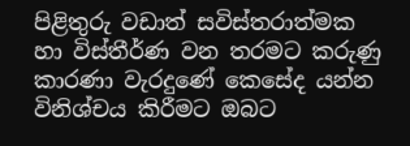පිළිතුරු වඩාත් සවිස්තරාත්මක හා විස්තීර්ණ වන තරමට කරුණු කාරණා වැරදුණේ කෙසේද යන්න විනිශ්චය කිරීමට ඔබට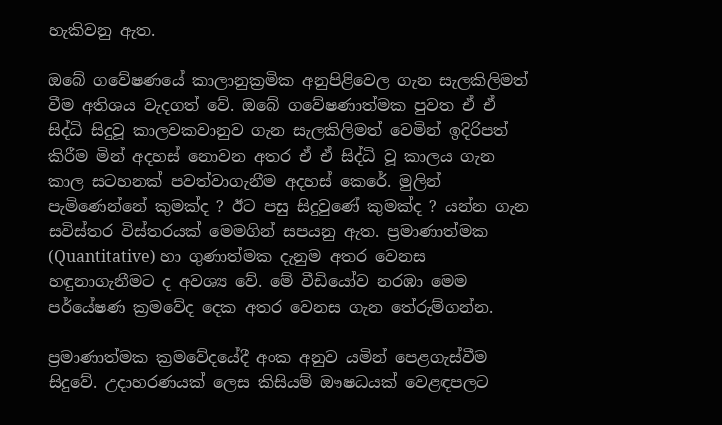හැකිවනු ඇත.

ඔබේ ගවේෂණයේ කාලානුක්‍රමික අනුපිළිවෙල ගැන සැලකිලිමත් වීම අතිශය වැදගත් වේ. ඔබේ ගවේෂණාත්මක පුවත ඒ ඒ සිද්ධි සිදුවූ කාලවකවානුව ගැන සැලකිලිමත් වෙමින් ඉදිරිපත් කිරීම මින් අදහස් නොවන අතර ඒ ඒ සිද්ධි වූ කාලය ගැන කාල සටහනක් පවත්වාගැනීම අදහස් කෙරේ. මුලින් පැමිණෙන්නේ කුමක්ද ? ඊට පසු සිදුවුණේ කුමක්ද ? යන්න ගැන සවිස්තර විස්තරයක් මෙමගින් සපයනු ඇත. ප්‍රමාණාත්මක (Quantitative) හා ගුණාත්මක දැනුම අතර වෙනස හඳුනාගැනීමට ද අවශ්‍ය වේ. මේ වීඩියෝව නරඹා මෙම පර්යේෂණ ක්‍රමවේද දෙක අතර වෙනස ගැන තේරුම්ගන්න.

ප්‍රමාණාත්මක ක්‍රමවේදයේදී අංක අනුව යමින් පෙළගැස්වීම සිදුවේ. උදාහරණයක් ලෙස කිසියම් ඖෂධයක් වෙළඳපලට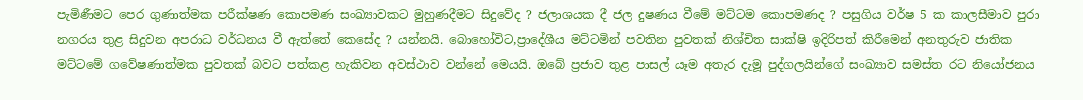පැමිණීමට පෙර ගුණාත්මක පරීක්ෂණ කොපමණ සංඛ්‍යාවකට මුහුණදීමට සිදුවේද ? ජලාශයක දී ජල දුෂණය වීමේ මට්ටම කොපමණද ? පසුගිය වර්ෂ 5 ක කාලසීමාව පුරා නගරය තුළ සිදුවන අපරාධ වර්ධනය වී ඇත්තේ කෙසේද ? යන්නයි. බොහෝවිට,ප්‍රාදේශීය මට්ටමින් පවතින පුවතක් නිශ්චිත සාක්ෂි ඉදිරිපත් කිරීමෙන් අනතුරුව ජාතික මට්ටමේ ගවේෂණාත්මක පුවතක් බවට පත්කළ හැකිවන අවස්ථාව වන්නේ මෙයයි. ඔබේ ප්‍රජාව තුළ පාසල් යෑම අතැර දැමූ පුද්ගලයින්ගේ සංඛ්‍යාව සමස්ත රට නියෝජනය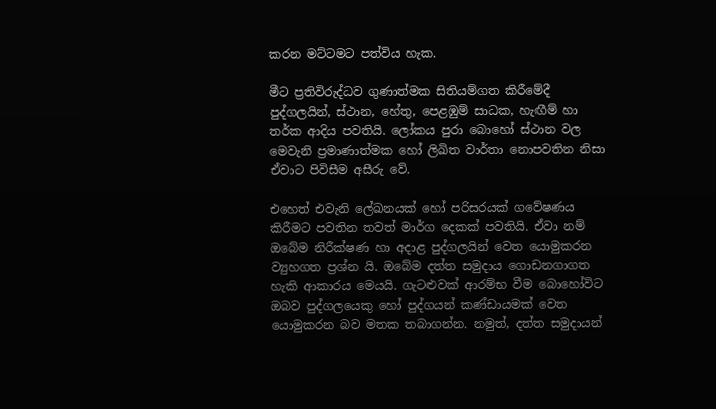කරන මට්ටමට පත්විය හැක.

මීට ප්‍රතිවිරුද්ධව ගුණාත්මක සිතියම්ගත කිරීමේදී පුද්ගලයින්, ස්ථාන, හේතු, පෙළඹුම් සාධක, හැඟීම් හා තර්ක ආදිය පවතියි. ලෝකය පුරා බොහෝ ස්ථාන වල මෙවැනි ප්‍රමාණාත්මක හෝ ලිඛිත වාර්තා නොපවතින නිසා ඒවාට පිවිසීම අසීරු වේ.

එහෙත් එවැනි ලේඛනයක් හෝ පරිසරයක් ගවේෂණය කිරීමට පවතින තවත් මාර්ග දෙකක් පවතියි. ඒවා නම් ඔබේම නිරීක්ෂණ හා අදාළ පුද්ගලයින් වෙත යොමුකරන ව්‍යුහගත ප්‍රශ්න යි. ඔබේම දත්ත සමුදාය ගොඩනගාගත හැකි ආකාරය මෙයයි. ගැටළුවක් ආරම්භ වීම බොහෝවිට ඔබව පුද්ගලයෙකු හෝ පුද්ගයන් කණ්ඩායමක් වෙත යොමුකරන බව මතක තබාගන්න. නමුත්, දත්ත සමුදායන්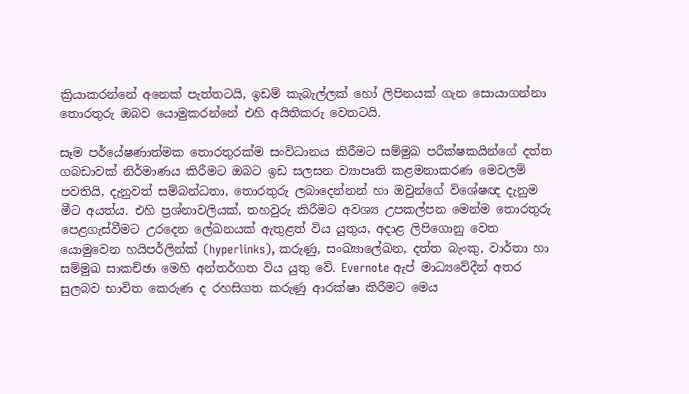ක්‍රියාකරන්නේ අනෙක් පැත්තටයි, ඉඩම් කැබැල්ලක් හෝ ලිපිනයක් ගැන සොයාගන්නා තොරතුරු ඔබව යොමුකරන්නේ එහි අයිතිකරු වෙතටයි.

සෑම පර්යේෂණාත්මක තොරතුරක්ම සංවිධානය කිරීමට සම්මුඛ පරීක්ෂකයින්ගේ දත්ත ගබඩාවක් නිර්මාණය කිරීමට ඔබට ඉඩ සලසන ව්‍යාපෘති කළමනාකරණ මෙවලම් පවතියි, දැනුවත් සම්බන්ධතා, තොරතුරු ලබාදෙන්නන් හා ඔවුන්ගේ විශේෂඥ දැනුම මීට අයත්ය. එහි ප්‍රශ්නාවලියක්, තහවුරු කිරීමට අවශ්‍ය උපකල්පන මෙන්ම තොරතුරු පෙළගැස්වීමට උරදෙන ලේඛනයක් ඇතුළත් විය යුතුය, අදාළ ලිපිගොනු වෙත යොමුවෙන හයිපර්ලින්ක් (hyperlinks), කරුණු, සංඛ්‍යාලේඛන, දත්ත බැංකු, වාර්තා හා සම්මුඛ සාකච්ඡා මෙහි අන්තර්ගත විය යුතු වේ. Evernote ඇප් මාධ්‍යවේදීන් අතර සුලබව භාවිත කෙරුණ ද රහසිගත කරුණු ආරක්ෂා කිරීමට මෙය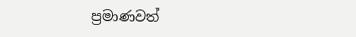ප්‍රමාණවත්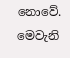නොවේ. මෙවැනි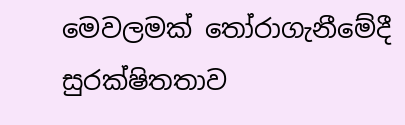මෙවලමක් තෝරාගැනීමේදී සුරක්ෂිතතාව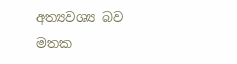අත්‍යවශ්‍ය බව මතක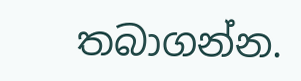තබාගන්න.